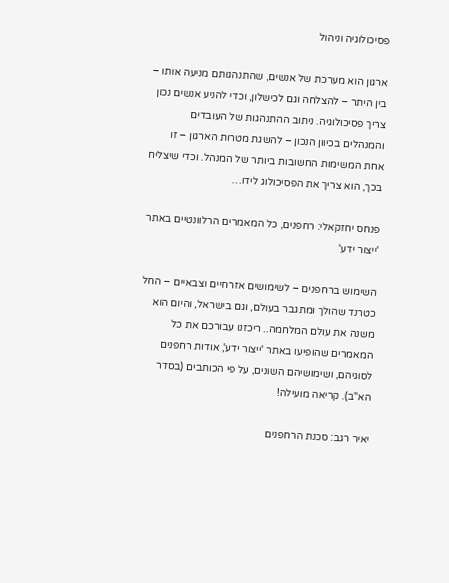פסיכולוגיה וניהול

ארגון הוא מערכת של אנשים, שהתנהגותם מניעה אותו – בין היתר – להצלחה וגם לכישלון, וכדי להניע אנשים נכון צריך פסיכולוגיה. ניתוב ההתנהגות של העובדים והמנהלים בכיוון הנכון – להשגת מטרות הארגון – זו אחת המשימות החשובות ביותר של המנהל. וכדי שיצליח בכך, הוא צריך את הפסיכולוג לידו…

פנחס יחזקאלי: רחפנים, כל המאמרים הרלוונטיים באתר 'ייצור ידע'

השימוש ברחפנים – לשימושים אזרחיים וצבאיים – החל כטרנד שהולך ומתגבר בעולם, וגם בישראל, והיום הוא משנה את עולם המלחמה.. ריכזנו עבורכם את כל המאמרים שהופיעו באתר 'ייצור ידע', אודות רחפנים לסוגיהם, ושימושיהם השונים, על פי הכותבים (בסדר הא"ב). קריאה מועילה!

יאיר רגב: סכנת הרחפנים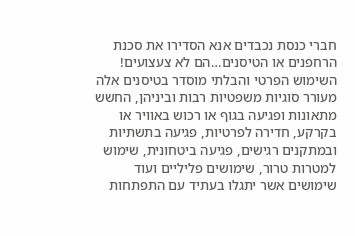חברי כנסת נכבדים אנא הסדירו את סכנת הרחפנים או הטיסנים…הם לא צעצועים! השימוש הפרטי והבלתי מוסדר בטיסנים אלה מעורר סוגיות משפטיות רבות וביניהן, החשש מתאונות ופגיעה בגוף או רכוש באוויר או בקרקע, חדירה לפרטיות, פגיעה בתשתיות ובמתקנים רגישים, פגיעה ביטחונית, שימוש למטרות טרור, שימושים פליליים ועוד שימושים אשר יתגלו בעתיד עם התפתחות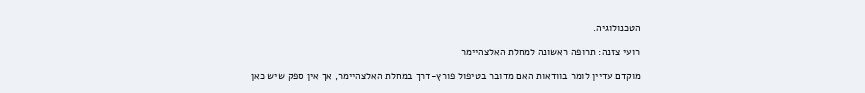הטכנולוגיה.

רועי צזנה: תרופה ראשונה למחלת האלצהיימר

מוקדם עדיין לומר בוודאות האם מדובר בטיפול פורץ-דרך במחלת האלצהיימר, אך אין ספק שיש כאן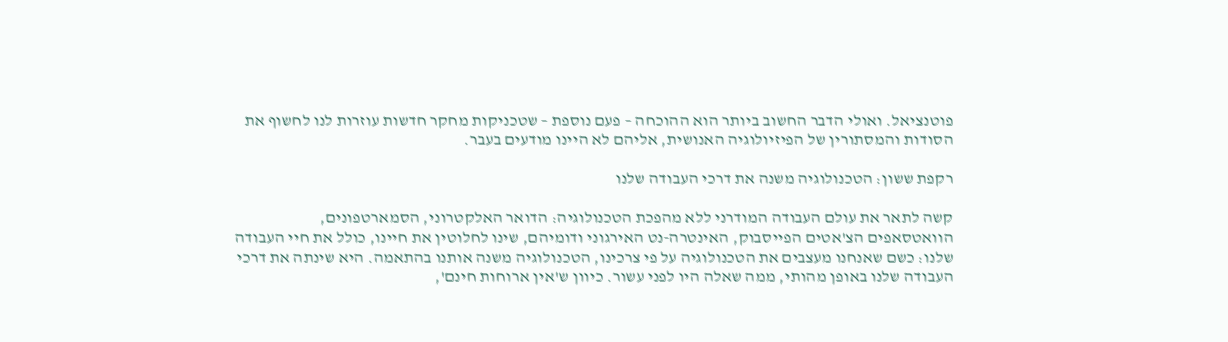פוטנציאל. ואולי הדבר החשוב ביותר הוא ההוכחה – פעם נוספת – שטכניקות מחקר חדשות עוזרות לנו לחשוף את הסודות והמסתורין של הפיזיולוגיה האנושית, אליהם לא היינו מודעים בעבר.

רקפת ששון: הטכנולוגיה משנה את דרכי העבודה שלנו

קשה לתאר את עולם העבודה המודרני ללא מהפכת הטכנולוגיה: הדואר האלקטרוני, הסמארטפונים, הוואטסאפים הצ'אטים הפייסבוק, האינטרה-נט האירגוני ודומיהם, שינו לחלוטין את חיינו, כולל את חיי העבודה שלנו: כשם שאנחנו מעצבים את הטכנולוגיה על פי צרכינו, הטכנולוגיה משנה אותנו בהתאמה. היא שינתה את דרכי העבודה שלנו באופן מהותי, ממה שאלה היו לפני עשור. כיוון ש'אין ארוחות חינם',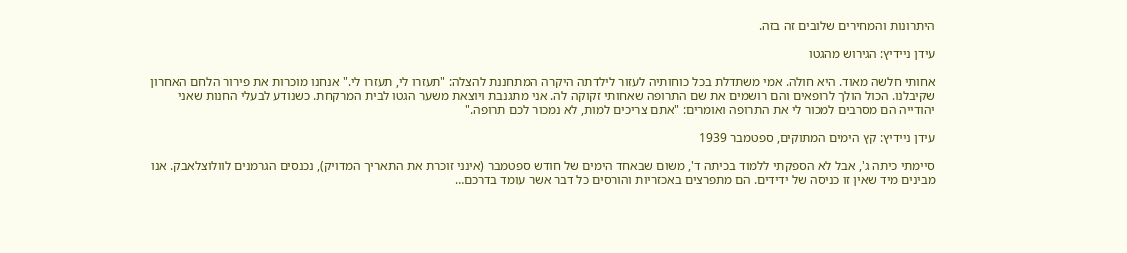היתרונות והמחירים שלובים זה בזה.

עידן ניידיץ: הגירוש מהגטו

אחותי חלשה מאוד. היא חולה. אמי משתדלת בכל כוחותיה לעזור לילדתה היקרה המתחננת להצלה: "תעזרו לי, תעזרו לי." אנחנו מוכרות את פירור הלחם האחרון שקיבלנו. הכול הולך לרופאים והם רושמים את שם התרופה שאחותי זקוקה לה. אני מתגנבת ויוצאת משער הגטו לבית המרקחת. כשנודע לבעלי החנות שאני יהודייה הם מסרבים למכור לי את התרופה ואומרים: "אתם צריכים למות, לא נמכור לכם תרופה."

עידן ניידיץ: קץ הימים המתוקים, ספטמבר 1939

סיימתי כיתה ג', אבל לא הספקתי ללמוד בכיתה ד', משום שבאחד הימים של חודש ספטמבר (אינני זוכרת את התאריך המדויק), נכנסים הגרמנים לוולוצלאבק. אנו מבינים מיד שאין זו כניסה של ידידים. הם מתפרצים באכזריות והורסים כל דבר אשר עומד בדרכם…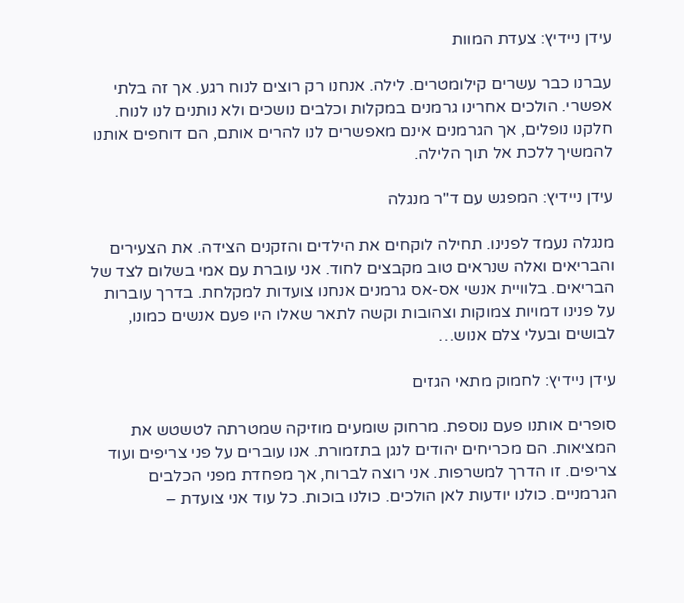עידן ניידיץ: צעדת המוות

עברנו כבר עשרים קילומטרים. לילה. אנחנו רק רוצים לנוח רגע. אך זה בלתי אפשרי. הולכים אחרינו גרמנים במקלות וכלבים נושכים ולא נותנים לנו לנוח. חלקנו נופלים, אך הגרמנים אינם מאפשרים לנו להרים אותם, הם דוחפים אותנו להמשיך ללכת אל תוך הלילה.

עידן ניידיץ: המפגש עם ד"ר מנגלה

מנגלה נעמד לפנינו. תחילה לוקחים את הילדים והזקנים הצידה. את הצעירים והבריאים ואלה שנראים טוב מקבצים לחוד. אני עוברת עם אמי בשלום לצד של הבריאים. בלוויית אנשי אס-אס גרמנים אנחנו צועדות למקלחת. בדרך עוברות על פנינו דמויות צמוקות וצהובות וקשה לתאר שאלו היו פעם אנשים כמונו, לבושים ובעלי צלם אנוש…

עידן ניידיץ: לחמוק מתאי הגזים

סופרים אותנו פעם נוספת. מרחוק שומעים מוזיקה שמטרתה לטשטש את המציאות. הם מכריחים יהודים לנגן בתזמורת. אנו עוברים על פני צריפים ועוד צריפים. זו הדרך למשרפות. אני רוצה לברוח, אך מפחדת מפני הכלבים הגרמניים. כולנו יודעות לאן הולכים. כולנו בוכות. כל עוד אני צועדת –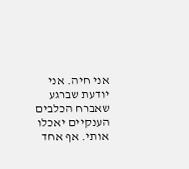אני חיה. אני יודעת שברגע שאברח הכלבים הענקיים יאכלו אותי. אף אחד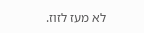לא מעז לזוז.